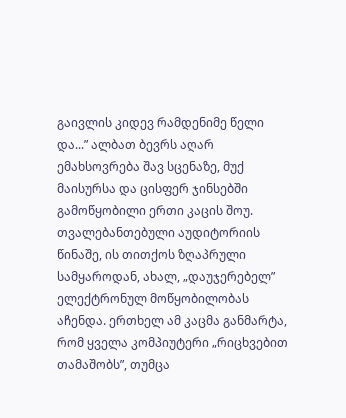გაივლის კიდევ რამდენიმე წელი და...” ალბათ ბევრს აღარ ემახსოვრება შავ სცენაზე, მუქ მაისურსა და ცისფერ ჯინსებში გამოწყობილი ერთი კაცის შოუ. თვალებანთებული აუდიტორიის წინაშე, ის თითქოს ზღაპრული სამყაროდან, ახალ, „დაუჯერებელ” ელექტრონულ მოწყობილობას აჩენდა. ერთხელ ამ კაცმა განმარტა, რომ ყველა კომპიუტერი „რიცხვებით თამაშობს”, თუმცა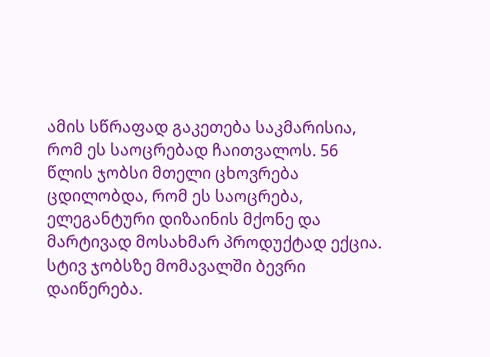ამის სწრაფად გაკეთება საკმარისია, რომ ეს საოცრებად ჩაითვალოს. 56 წლის ჯობსი მთელი ცხოვრება ცდილობდა, რომ ეს საოცრება, ელეგანტური დიზაინის მქონე და მარტივად მოსახმარ პროდუქტად ექცია.
სტივ ჯობსზე მომავალში ბევრი დაიწერება.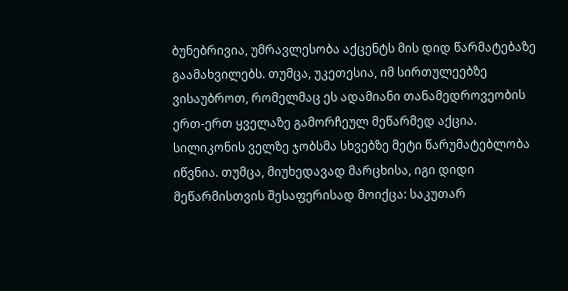ბუნებრივია, უმრავლესობა აქცენტს მის დიდ წარმატებაზე გაამახვილებს. თუმცა, უკეთესია, იმ სირთულეებზე ვისაუბროთ, რომელმაც ეს ადამიანი თანამედროვეობის ერთ-ერთ ყველაზე გამორჩეულ მეწარმედ აქცია.
სილიკონის ველზე ჯობსმა სხვებზე მეტი წარუმატებლობა იწვნია. თუმცა, მიუხედავად მარცხისა, იგი დიდი მეწარმისთვის შესაფერისად მოიქცა: საკუთარ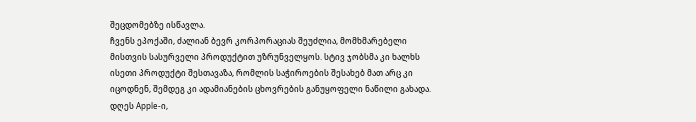შეცდომებზე ისწავლა.
ჩვენს ეპოქაში, ძალიან ბევრ კორპორაციას შეუძლია, მომხმარებელი მისთვის სასურველი პროდუქტით უზრუნველყოს. სტივ ჯობსმა კი ხალხს ისეთი პროდუქტი შესთავაზა, რომლის საჭიროების შესახებ მათ არც კი იცოდნენ, შემდეგ კი ადამიანების ცხოვრების განუყოფელი ნაწილი გახადა. დღეს Apple-ი,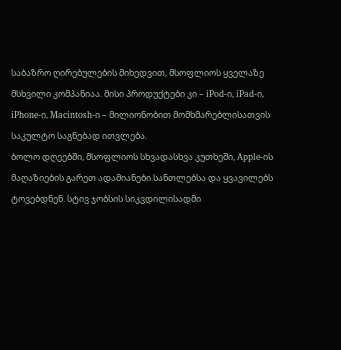საბაზრო ღირებულების მიხედვით, მსოფლიოს ყველაზე მსხვილი კომპანიაა. მისი პროდუქტები კი – iPod-ი, iPad-ი, iPhone-ი, Macintosh-ი – მილიონობით მომხმარებლისათვის საკულტო საგნებად ითვლება.
ბოლო დღეებში, მსოფლიოს სხვადასხვა კუთხეში, Apple-ის მაღაზიების გარეთ ადამიანები სანთლებსა და ყვავილებს ტოვებდნენ. სტივ ჯობსის სიკვდილისადმი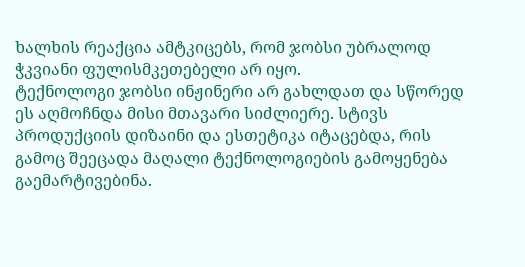ხალხის რეაქცია ამტკიცებს, რომ ჯობსი უბრალოდ ჭკვიანი ფულისმკეთებელი არ იყო.
ტექნოლოგი ჯობსი ინჟინერი არ გახლდათ და სწორედ ეს აღმოჩნდა მისი მთავარი სიძლიერე. სტივს პროდუქციის დიზაინი და ესთეტიკა იტაცებდა, რის გამოც შეეცადა მაღალი ტექნოლოგიების გამოყენება გაემარტივებინა.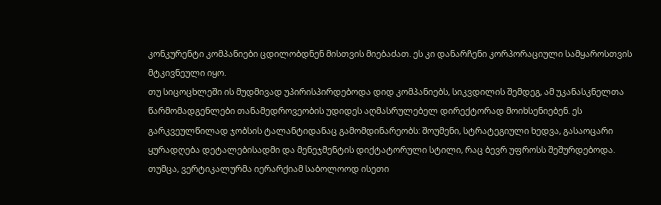კონკურენტი კომპანიები ცდილობდნენ მისთვის მიებაძათ. ეს კი დანარჩენი კორპორაციული სამყაროსთვის მტკივნეული იყო.
თუ სიცოცხლეში ის მუდმივად უპირისპირდებოდა დიდ კომპანიებს, სიკვდილის შემდეგ, ამ უკანასკნელთა წარმომადგენლები თანამედროვეობის უდიდეს აღმასრულებელ დირექტორად მოიხსენიებენ. ეს გარკვეულწილად ჯობსის ტალანტიდანაც გამომდინარეობს: შოუმენი, სტრატეგიული ხედვა, გასაოცარი ყურადღება დეტალებისადმი და მენეჯმენტის დიქტატორული სტილი, რაც ბევრ უფროსს შეშურდებოდა. თუმცა, ვერტიკალურმა იერარქიამ საბოლოოდ ისეთი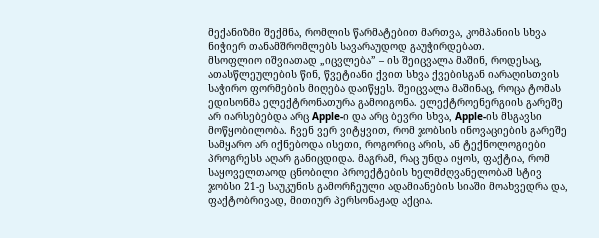მექანიზმი შექმნა, რომლის წარმატებით მართვა, კომპანიის სხვა ნიჭიერ თანამშრომლებს სავარაუდოდ გაუჭირდებათ.
მსოფლიო იშვიათად „იცვლება” – ის შეიცვალა მაშინ, როდესაც, ათასწლეულების წინ, წვეტიანი ქვით სხვა ქვებისგან იარაღისთვის საჭირო ფორმების მიღება დაიწყეს. შეიცვალა მაშინაც, როცა ტომას ედისონმა ელექტრონათურა გამოიგონა. ელექტროენერგიის გარეშე არ იარსებებდა არც Apple-ი და არც ბევრი სხვა, Apple-ის მსგავსი მოწყობილობა. ჩვენ ვერ ვიტყვით, რომ ჯობსის ინოვაციების გარეშე სამყარო არ იქნებოდა ისეთი, როგორიც არის, ან ტექნოლოგიები პროგრესს აღარ განიცდიდა. მაგრამ, რაც უნდა იყოს, ფაქტია, რომ საყოველთაოდ ცნობილი პროექტების ხელმძღვანელობამ სტივ ჯობსი 21-ე საუკუნის გამორჩეული ადამიანების სიაში მოახვედრა და, ფაქტობრივად, მითიურ პერსონაჟად აქცია.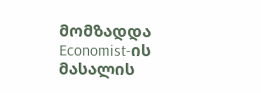მომზადდა Economist-ის მასალის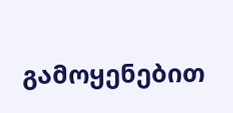გამოყენებით